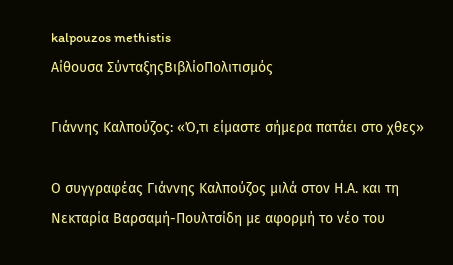kalpouzos methistis
Αίθουσα ΣύνταξηςΒιβλίοΠολιτισμός

Γιάννης Καλπούζος: «Ό,τι είμαστε σήμερα πατάει στο χθες»

Ο συγγραφέας Γιάννης Καλπούζος μιλά στον Η.Α. και τη Νεκταρία Βαρσαμή-Πουλτσίδη με αφορμή το νέο του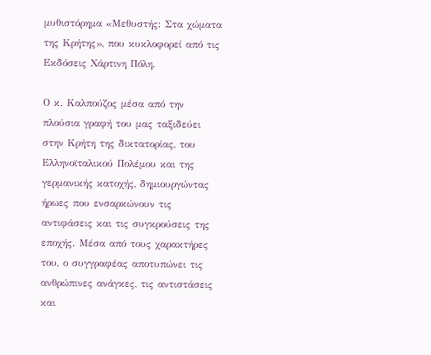μυθιστόρημα «Μεθυστής: Στα χώματα της Κρήτης», που κυκλοφορεί από τις Εκδόσεις Χάρτινη Πόλη.

Ο κ. Καλπούζος μέσα από την πλούσια γραφή του μας ταξιδεύει στην Κρήτη της δικτατορίας, του Ελληνοϊταλικού Πολέμου και της γερμανικής κατοχής, δημιουργώντας ήρωες που ενσαρκώνουν τις αντιφάσεις και τις συγκρούσεις της εποχής. Μέσα από τους χαρακτήρες του, ο συγγραφέας αποτυπώνει τις ανθρώπινες ανάγκες, τις αντιστάσεις και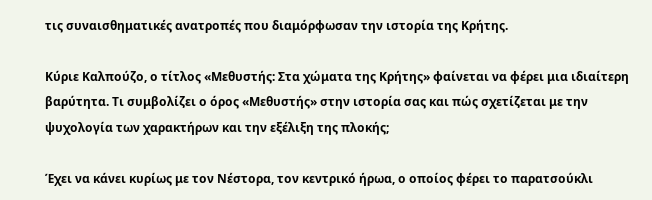τις συναισθηματικές ανατροπές που διαμόρφωσαν την ιστορία της Κρήτης.

Κύριε Καλπούζο, ο τίτλος «Μεθυστής: Στα χώματα της Κρήτης» φαίνεται να φέρει μια ιδιαίτερη βαρύτητα. Τι συμβολίζει ο όρος «Μεθυστής» στην ιστορία σας και πώς σχετίζεται με την ψυχολογία των χαρακτήρων και την εξέλιξη της πλοκής;

Έχει να κάνει κυρίως με τον Νέστορα, τον κεντρικό ήρωα, ο οποίος φέρει το παρατσούκλι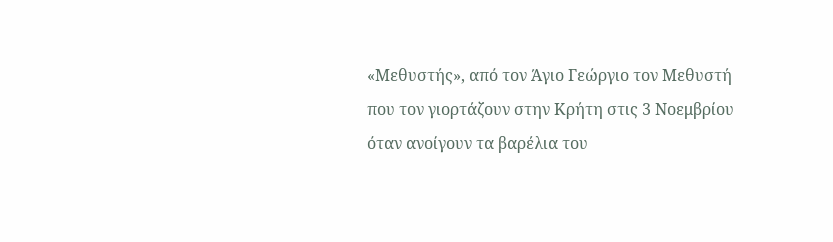«Μεθυστής», από τον Άγιο Γεώργιο τον Μεθυστή που τον γιορτάζουν στην Κρήτη στις 3 Νοεμβρίου όταν ανοίγουν τα βαρέλια του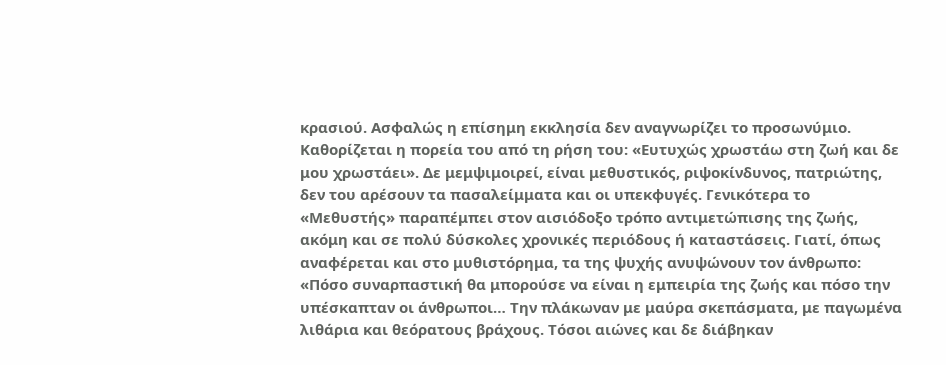κρασιού. Ασφαλώς η επίσημη εκκλησία δεν αναγνωρίζει το προσωνύμιο. Καθορίζεται η πορεία του από τη ρήση του: «Ευτυχώς χρωστάω στη ζωή και δε μου χρωστάει». Δε μεμψιμοιρεί, είναι μεθυστικός, ριψοκίνδυνος, πατριώτης, δεν του αρέσουν τα πασαλείμματα και οι υπεκφυγές. Γενικότερα το «Μεθυστής» παραπέμπει στον αισιόδοξο τρόπο αντιμετώπισης της ζωής, ακόμη και σε πολύ δύσκολες χρονικές περιόδους ή καταστάσεις. Γιατί, όπως αναφέρεται και στο μυθιστόρημα, τα της ψυχής ανυψώνουν τον άνθρωπο: «Πόσο συναρπαστική θα μπορούσε να είναι η εμπειρία της ζωής και πόσο την υπέσκαπταν οι άνθρωποι… Την πλάκωναν με μαύρα σκεπάσματα, με παγωμένα λιθάρια και θεόρατους βράχους. Τόσοι αιώνες και δε διάβηκαν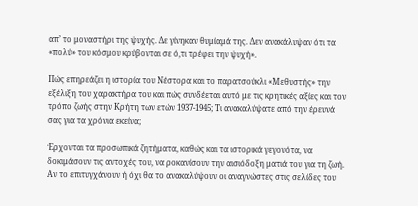απ’ το μοναστήρι της ψυχής. Δε γίνηκαν θυμίαμά της. Δεν ανακάλυψαν ότι τα «πολύ» του κόσμου κρύβονται σε ό,τι τρέφει την ψυχή».

Πώς επηρεάζει η ιστορία του Νέστορα και το παρατσούκλι «Μεθυστής» την εξέλιξη του χαρακτήρα του και πώς συνδέεται αυτό με τις κρητικές αξίες και τον τρόπο ζωής στην Κρήτη των ετών 1937-1945; Τι ανακαλύψατε από την έρευνά σας για τα χρόνια εκείνα;

Έρχονται τα προσωπικά ζητήματα, καθώς και τα ιστορικά γεγονότα, να δοκιμάσουν τις αντοχές του, να ροκανίσουν την αισιόδοξη ματιά του για τη ζωή. Αν το επιτυγχάνουν ή όχι θα το ανακαλύψουν οι αναγνώστες στις σελίδες του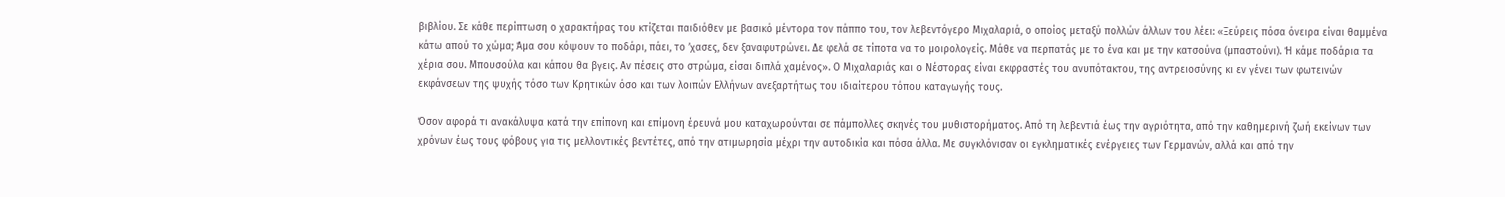βιβλίου. Σε κάθε περίπτωση ο χαρακτήρας του κτίζεται παιδιόθεν με βασικό μέντορα τον πάππο του, τον λεβεντόγερο Μιχαλαριά, ο οποίος μεταξύ πολλών άλλων του λέει: «Ξεύρεις πόσα όνειρα είναι θαμμένα κάτω απού το χώμα; Άμα σου κόψουν το ποδάρι, πάει, το ’χασες, δεν ξαναφυτρώνει. Δε φελά σε τίποτα να το μοιρολογείς. Μάθε να περπατάς με το ένα και με την κατσούνα (μπαστούνι). Ή κάμε ποδάρια τα χέρια σου. Μπουσούλα και κάπου θα βγεις. Αν πέσεις στο στρώμα, είσαι διπλά χαμένος». Ο Μιχαλαριάς και ο Νέστορας είναι εκφραστές του ανυπότακτου, της αντρειοσύνης κι εν γένει των φωτεινών εκφάνσεων της ψυχής τόσο των Κρητικών όσο και των λοιπών Ελλήνων ανεξαρτήτως του ιδιαίτερου τόπου καταγωγής τους.

Όσον αφορά τι ανακάλυψα κατά την επίπονη και επίμονη έρευνά μου καταχωρούνται σε πάμπολλες σκηνές του μυθιστορήματος. Από τη λεβεντιά έως την αγριότητα, από την καθημερινή ζωή εκείνων των χρόνων έως τους φόβους για τις μελλοντικές βεντέτες, από την ατιμωρησία μέχρι την αυτοδικία και πόσα άλλα. Με συγκλόνισαν οι εγκληματικές ενέργειες των Γερμανών, αλλά και από την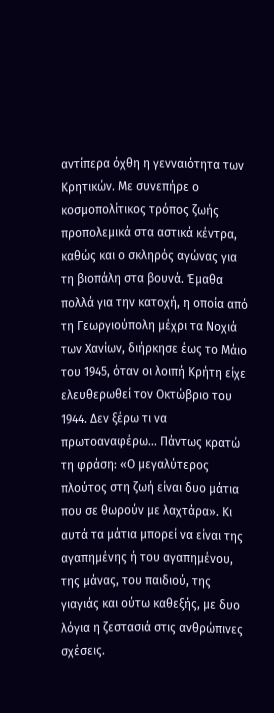αντίπερα όχθη η γενναιότητα των Κρητικών. Με συνεπήρε ο κοσμοπολίτικος τρόπος ζωής προπολεμικά στα αστικά κέντρα, καθώς και ο σκληρός αγώνας για τη βιοπάλη στα βουνά. Έμαθα πολλά για την κατοχή, η οποία από τη Γεωργιούπολη μέχρι τα Νοχιά των Χανίων, διήρκησε έως το Μάιο του 1945, όταν οι λοιπή Κρήτη είχε ελευθερωθεί τον Οκτώβριο του 1944. Δεν ξέρω τι να πρωτοαναφέρω… Πάντως κρατώ τη φράση: «Ο μεγαλύτερος πλούτος στη ζωή είναι δυο μάτια που σε θωρούν με λαχτάρα». Κι αυτά τα μάτια μπορεί να είναι της αγαπημένης ή του αγαπημένου, της μάνας, του παιδιού, της γιαγιάς και ούτω καθεξής, με δυο λόγια η ζεστασιά στις ανθρώπινες σχέσεις.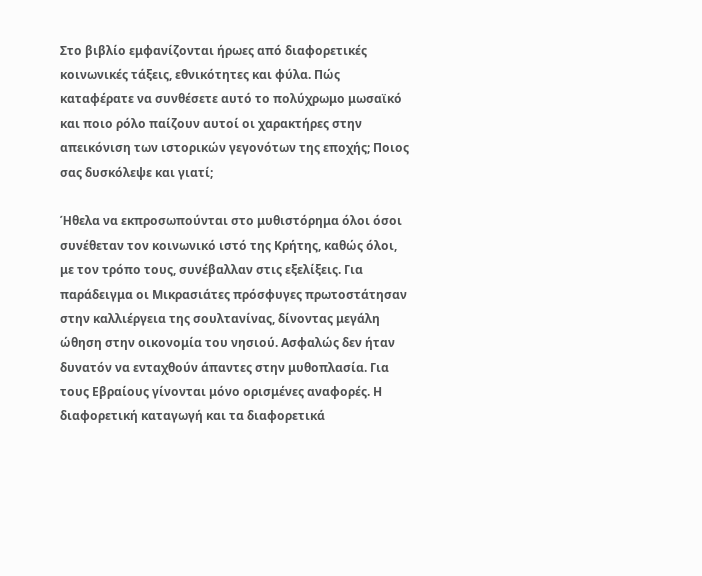Στο βιβλίο εμφανίζονται ήρωες από διαφορετικές κοινωνικές τάξεις, εθνικότητες και φύλα. Πώς καταφέρατε να συνθέσετε αυτό το πολύχρωμο μωσαϊκό και ποιο ρόλο παίζουν αυτοί οι χαρακτήρες στην απεικόνιση των ιστορικών γεγονότων της εποχής; Ποιος σας δυσκόλεψε και γιατί;

Ήθελα να εκπροσωπούνται στο μυθιστόρημα όλοι όσοι συνέθεταν τον κοινωνικό ιστό της Κρήτης, καθώς όλοι, με τον τρόπο τους, συνέβαλλαν στις εξελίξεις. Για παράδειγμα οι Μικρασιάτες πρόσφυγες πρωτοστάτησαν στην καλλιέργεια της σουλτανίνας, δίνοντας μεγάλη ώθηση στην οικονομία του νησιού. Ασφαλώς δεν ήταν δυνατόν να ενταχθούν άπαντες στην μυθοπλασία. Για τους Εβραίους γίνονται μόνο ορισμένες αναφορές. Η διαφορετική καταγωγή και τα διαφορετικά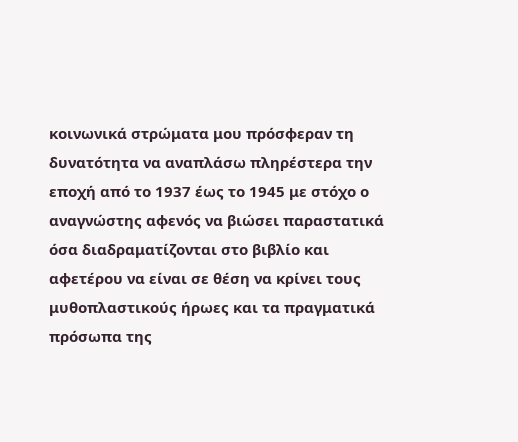κοινωνικά στρώματα μου πρόσφεραν τη δυνατότητα να αναπλάσω πληρέστερα την εποχή από το 1937 έως το 1945 με στόχο ο αναγνώστης αφενός να βιώσει παραστατικά όσα διαδραματίζονται στο βιβλίο και αφετέρου να είναι σε θέση να κρίνει τους μυθοπλαστικούς ήρωες και τα πραγματικά πρόσωπα της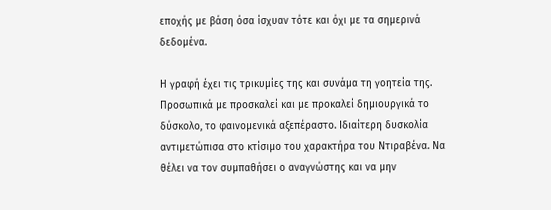εποχής με βάση όσα ίσχυαν τότε και όχι με τα σημερινά δεδομένα.

Η γραφή έχει τις τρικυμίες της και συνάμα τη γοητεία της. Προσωπικά με προσκαλεί και με προκαλεί δημιουργικά το δύσκολο, το φαινομενικά αξεπέραστο. Ιδιαίτερη δυσκολία αντιμετώπισα στο κτίσιμο του χαρακτήρα του Ντιραβένα. Να θέλει να τον συμπαθήσει ο αναγνώστης και να μην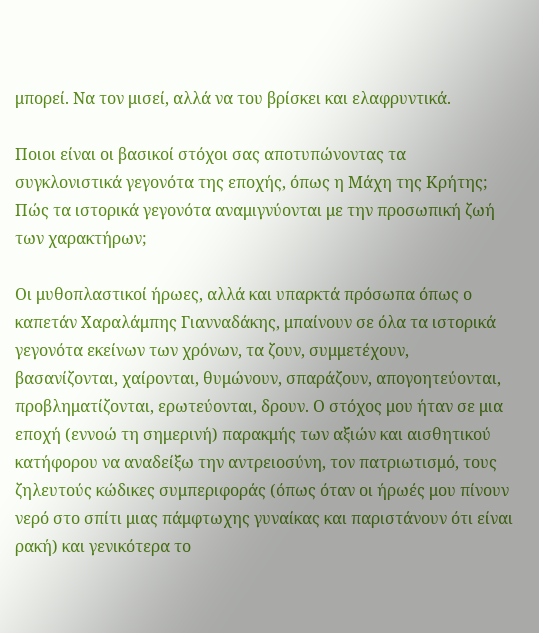μπορεί. Να τον μισεί, αλλά να του βρίσκει και ελαφρυντικά.

Ποιοι είναι οι βασικοί στόχοι σας αποτυπώνοντας τα συγκλονιστικά γεγονότα της εποχής, όπως η Μάχη της Κρήτης; Πώς τα ιστορικά γεγονότα αναμιγνύονται με την προσωπική ζωή των χαρακτήρων;

Οι μυθοπλαστικοί ήρωες, αλλά και υπαρκτά πρόσωπα όπως ο καπετάν Χαραλάμπης Γιανναδάκης, μπαίνουν σε όλα τα ιστορικά γεγονότα εκείνων των χρόνων, τα ζουν, συμμετέχουν, βασανίζονται, χαίρονται, θυμώνουν, σπαράζουν, απογοητεύονται, προβληματίζονται, ερωτεύονται, δρουν. Ο στόχος μου ήταν σε μια εποχή (εννοώ τη σημερινή) παρακμής των αξιών και αισθητικού κατήφορου να αναδείξω την αντρειοσύνη, τον πατριωτισμό, τους ζηλευτούς κώδικες συμπεριφοράς (όπως όταν οι ήρωές μου πίνουν νερό στο σπίτι μιας πάμφτωχης γυναίκας και παριστάνουν ότι είναι ρακή) και γενικότερα το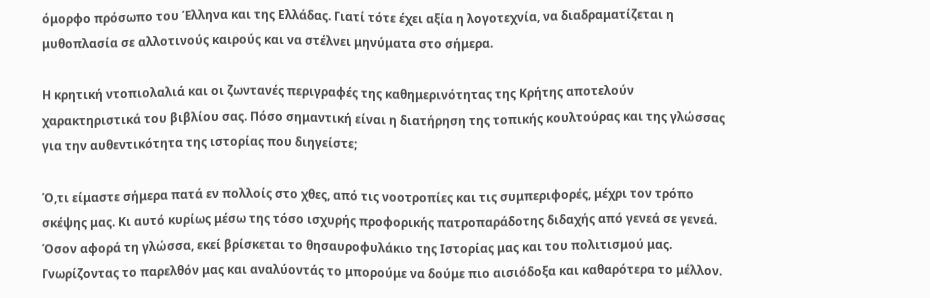όμορφο πρόσωπο του Έλληνα και της Ελλάδας. Γιατί τότε έχει αξία η λογοτεχνία, να διαδραματίζεται η μυθοπλασία σε αλλοτινούς καιρούς και να στέλνει μηνύματα στο σήμερα.

Η κρητική ντοπιολαλιά και οι ζωντανές περιγραφές της καθημερινότητας της Κρήτης αποτελούν χαρακτηριστικά του βιβλίου σας. Πόσο σημαντική είναι η διατήρηση της τοπικής κουλτούρας και της γλώσσας για την αυθεντικότητα της ιστορίας που διηγείστε;

Ό,τι είμαστε σήμερα πατά εν πολλοίς στο χθες, από τις νοοτροπίες και τις συμπεριφορές, μέχρι τον τρόπο σκέψης μας. Κι αυτό κυρίως μέσω της τόσο ισχυρής προφορικής πατροπαράδοτης διδαχής από γενεά σε γενεά. Όσον αφορά τη γλώσσα, εκεί βρίσκεται το θησαυροφυλάκιο της Ιστορίας μας και του πολιτισμού μας. Γνωρίζοντας το παρελθόν μας και αναλύοντάς το μπορούμε να δούμε πιο αισιόδοξα και καθαρότερα το μέλλον.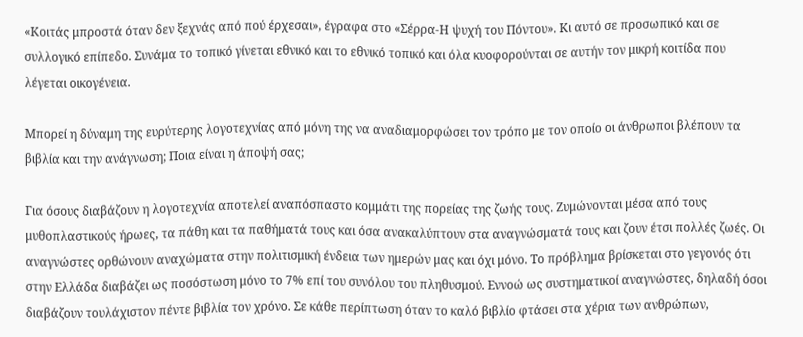«Κοιτάς μπροστά όταν δεν ξεχνάς από πού έρχεσαι», έγραφα στο «Σέρρα-Η ψυχή του Πόντου». Κι αυτό σε προσωπικό και σε συλλογικό επίπεδο. Συνάμα το τοπικό γίνεται εθνικό και το εθνικό τοπικό και όλα κυοφορούνται σε αυτήν τον μικρή κοιτίδα που λέγεται οικογένεια.

Μπορεί η δύναμη της ευρύτερης λογοτεχνίας από μόνη της να αναδιαμορφώσει τον τρόπο με τον οποίο οι άνθρωποι βλέπουν τα βιβλία και την ανάγνωση; Ποια είναι η άποψή σας;

Για όσους διαβάζουν η λογοτεχνία αποτελεί αναπόσπαστο κομμάτι της πορείας της ζωής τους. Ζυμώνονται μέσα από τους μυθοπλαστικούς ήρωες, τα πάθη και τα παθήματά τους και όσα ανακαλύπτουν στα αναγνώσματά τους και ζουν έτσι πολλές ζωές. Οι αναγνώστες ορθώνουν αναχώματα στην πολιτισμική ένδεια των ημερών μας και όχι μόνο. Το πρόβλημα βρίσκεται στο γεγονός ότι στην Ελλάδα διαβάζει ως ποσόστωση μόνο το 7% επί του συνόλου του πληθυσμού. Εννοώ ως συστηματικοί αναγνώστες, δηλαδή όσοι διαβάζουν τουλάχιστον πέντε βιβλία τον χρόνο. Σε κάθε περίπτωση όταν το καλό βιβλίο φτάσει στα χέρια των ανθρώπων,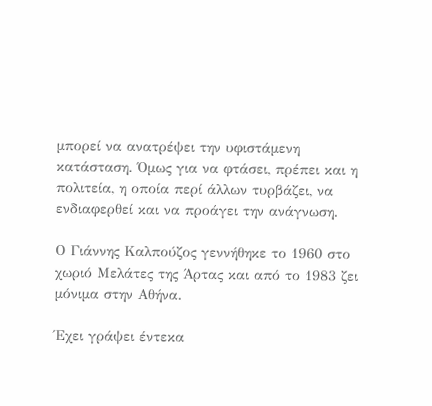μπορεί να ανατρέψει την υφιστάμενη κατάσταση. Όμως για να φτάσει, πρέπει και η πολιτεία, η οποία περί άλλων τυρβάζει, να ενδιαφερθεί και να προάγει την ανάγνωση.

Ο Γιάννης Καλπούζος γεννήθηκε το 1960 στο χωριό Μελάτες της Άρτας και από το 1983 ζει μόνιμα στην Αθήνα.

Έχει γράψει έντεκα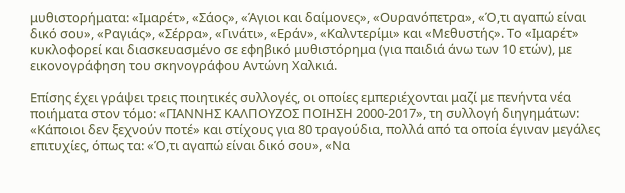μυθιστορήματα: «Ιμαρέτ», «Σάος», «Άγιοι και δαίμονες», «Ουρανόπετρα», «Ό,τι αγαπώ είναι δικό σου», «Ραγιάς», «Σέρρα», «Γινάτι», «Εράν», «Καλντερίμι» και «Μεθυστής». Το «Ιμαρέτ» κυκλοφορεί και διασκευασμένο σε εφηβικό μυθιστόρημα (για παιδιά άνω των 10 ετών), με εικονογράφηση του σκηνογράφου Αντώνη Χαλκιά.

Επίσης έχει γράψει τρεις ποιητικές συλλογές, οι οποίες εμπεριέχονται μαζί με πενήντα νέα ποιήματα στον τόμο: «ΓΙΑΝΝΗΣ ΚΑΛΠΟΥΖΟΣ ΠΟΙΗΣΗ 2000-2017», τη συλλογή διηγημάτων: «Κάποιοι δεν ξεχνούν ποτέ» και στίχους για 80 τραγούδια, πολλά από τα οποία έγιναν μεγάλες επιτυχίες, όπως τα: «Ό,τι αγαπώ είναι δικό σου», «Να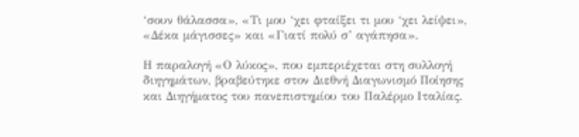‘σουν θάλασσα», «Τι μου ‘χει φταίξει τι μου ‘χει λείψει», «Δέκα μάγισσες» και «Γιατί πολύ σ’ αγάπησα».

Η παραλογή «Ο λύκος», που εμπεριέχεται στη συλλογή διηγημάτων, βραβεύτηκε στον Διεθνή Διαγωνισμό Ποίησης και Διηγήματος του πανεπιστημίου του Παλέρμο Ιταλίας.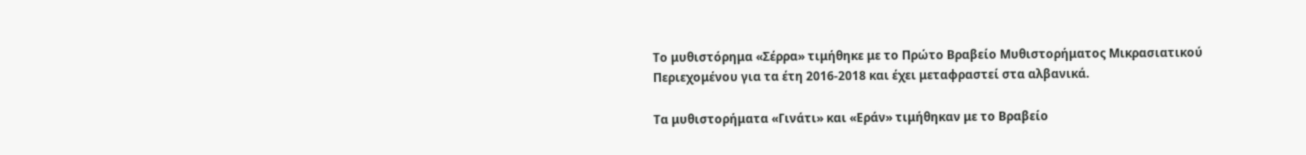Το μυθιστόρημα «Σέρρα» τιμήθηκε με το Πρώτο Βραβείο Μυθιστορήματος Μικρασιατικού Περιεχομένου για τα έτη 2016-2018 και έχει μεταφραστεί στα αλβανικά.

Τα μυθιστορήματα «Γινάτι» και «Εράν» τιμήθηκαν με το Βραβείο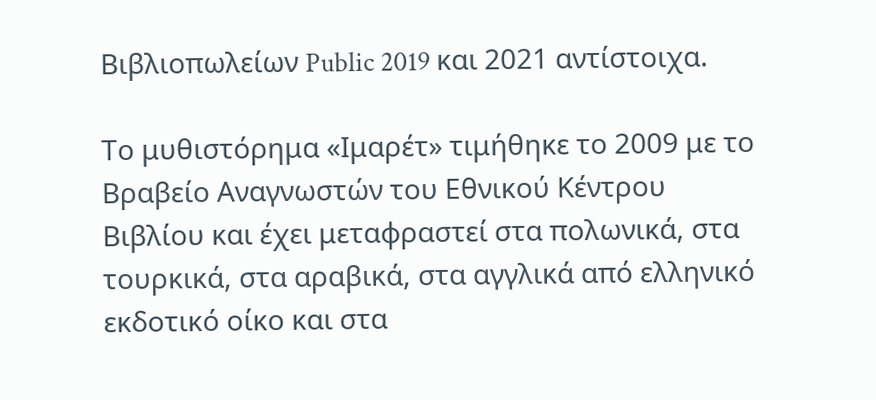Βιβλιοπωλείων Public 2019 και 2021 αντίστοιχα.

Το μυθιστόρημα «Ιμαρέτ» τιμήθηκε το 2009 με το Βραβείο Αναγνωστών του Εθνικού Κέντρου Βιβλίου και έχει μεταφραστεί στα πολωνικά, στα τουρκικά, στα αραβικά, στα αγγλικά από ελληνικό εκδοτικό οίκο και στα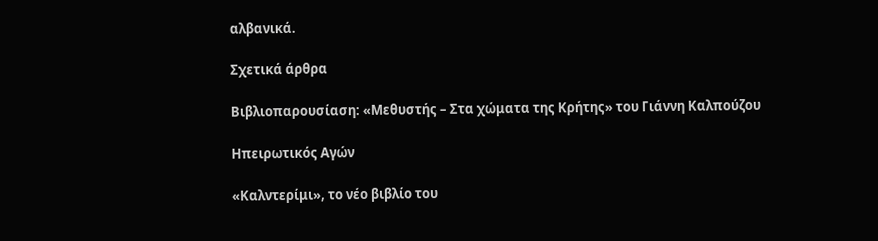αλβανικά.

Σχετικά άρθρα

Βιβλιοπαρουσίαση: «Μεθυστής – Στα χώματα της Κρήτης» του Γιάννη Καλπούζου

Ηπειρωτικός Αγών

«Καλντερίμι», το νέο βιβλίο του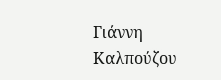Γιάννη Καλπούζου